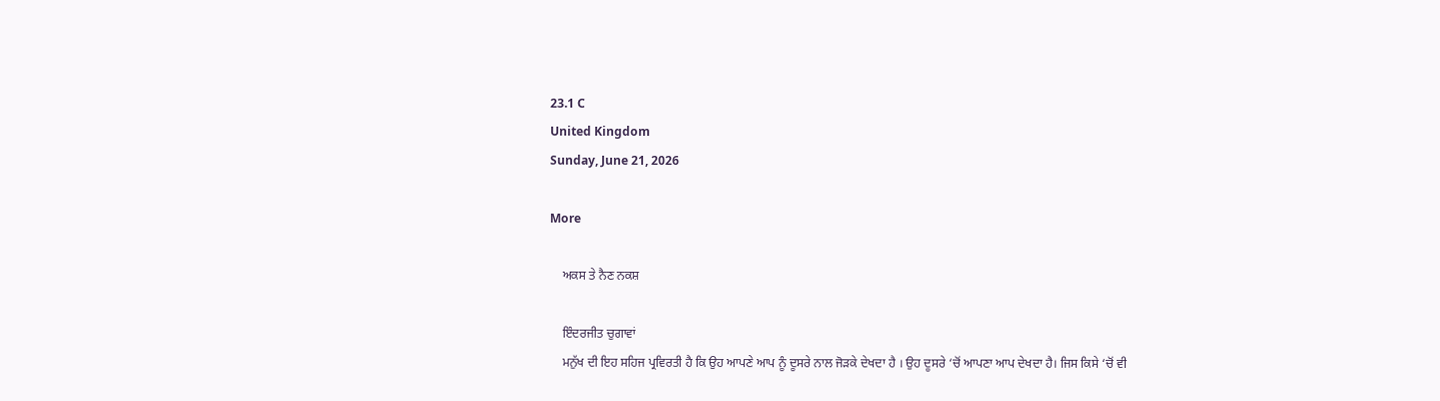23.1 C
United Kingdom
Sunday, June 21, 2026

More

    ਅਕਸ ਤੇ ਨੈਣ ਨਕਸ਼

    ਇੰਦਰਜੀਤ ਚੁਗਾਵਾਂ
    ਮਨੁੱਖ ਦੀ ਇਹ ਸਹਿਜ ਪ੍ਰਵਿਰਤੀ ਹੈ ਕਿ ਉਹ ਆਪਣੇ ਆਪ ਨੂੰ ਦੂਸਰੇ ਨਾਲ ਜੋੜਕੇ ਦੇਖਦਾ ਹੈ । ਉਹ ਦੂਸਰੇ ‘ਚੋਂ ਆਪਣਾ ਆਪ ਦੇਖਦਾ ਹੈ। ਜਿਸ ਕਿਸੇ ‘ਚੋਂ ਵੀ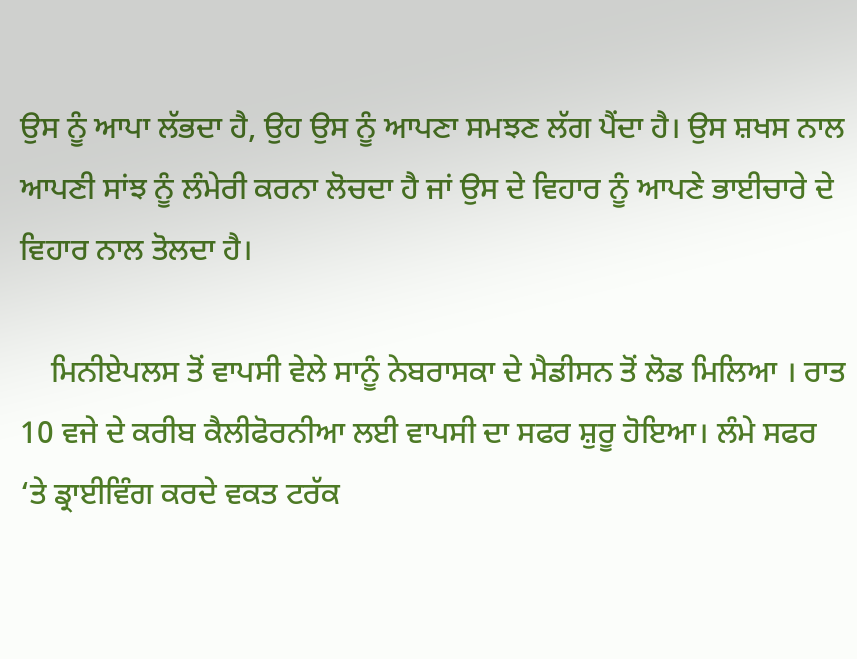ਉਸ ਨੂੰ ਆਪਾ ਲੱਭਦਾ ਹੈ, ਉਹ ਉਸ ਨੂੰ ਆਪਣਾ ਸਮਝਣ ਲੱਗ ਪੈਂਦਾ ਹੈ। ਉਸ ਸ਼ਖਸ ਨਾਲ ਆਪਣੀ ਸਾਂਝ ਨੂੰ ਲੰਮੇਰੀ ਕਰਨਾ ਲੋਚਦਾ ਹੈ ਜਾਂ ਉਸ ਦੇ ਵਿਹਾਰ ਨੂੰ ਆਪਣੇ ਭਾਈਚਾਰੇ ਦੇ ਵਿਹਾਰ ਨਾਲ ਤੋਲਦਾ ਹੈ।

    ਮਿਨੀਏਪਲਸ ਤੋਂ ਵਾਪਸੀ ਵੇਲੇ ਸਾਨੂੰ ਨੇਬਰਾਸਕਾ ਦੇ ਮੈਡੀਸਨ ਤੋਂ ਲੋਡ ਮਿਲਿਆ । ਰਾਤ 10 ਵਜੇ ਦੇ ਕਰੀਬ ਕੈਲੀਫੋਰਨੀਆ ਲਈ ਵਾਪਸੀ ਦਾ ਸਫਰ ਸ਼ੁਰੂ ਹੋਇਆ। ਲੰਮੇ ਸਫਰ ‘ਤੇ ਡ੍ਰਾਈਵਿੰਗ ਕਰਦੇ ਵਕਤ ਟਰੱਕ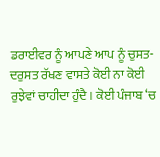ਡਰਾਈਵਰ ਨੂੰ ਆਪਣੇ ਆਪ ਨੂੰ ਚੁਸਤ-ਦਰੁਸਤ ਰੱਖਣ ਵਾਸਤੇ ਕੋਈ ਨਾ ਕੋਈ ਰੁਝੇਵਾਂ ਚਾਹੀਦਾ ਹੁੰਦੈ। ਕੋਈ ਪੰਜਾਬ ‘ਚ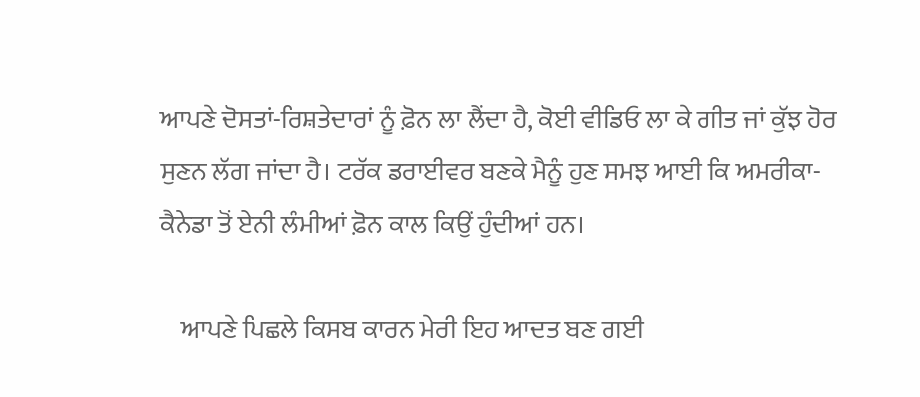ਆਪਣੇ ਦੋਸਤਾਂ-ਰਿਸ਼ਤੇਦਾਰਾਂ ਨੂੰ ਫ਼ੋਨ ਲਾ ਲੈਂਦਾ ਹੈ, ਕੋਈ ਵੀਡਿਓ ਲਾ ਕੇ ਗੀਤ ਜਾਂ ਕੁੱਝ ਹੋਰ ਸੁਣਨ ਲੱਗ ਜਾਂਦਾ ਹੈ। ਟਰੱਕ ਡਰਾਈਵਰ ਬਣਕੇ ਮੈਨੂੰ ਹੁਣ ਸਮਝ ਆਈ ਕਿ ਅਮਰੀਕਾ-ਕੈਨੇਡਾ ਤੋਂ ਏਨੀ ਲੰਮੀਆਂ ਫ਼ੋਨ ਕਾਲ ਕਿਉਂ ਹੁੰਦੀਆਂ ਹਨ।

    ਆਪਣੇ ਪਿਛਲੇ ਕਿਸਬ ਕਾਰਨ ਮੇਰੀ ਇਹ ਆਦਤ ਬਣ ਗਈ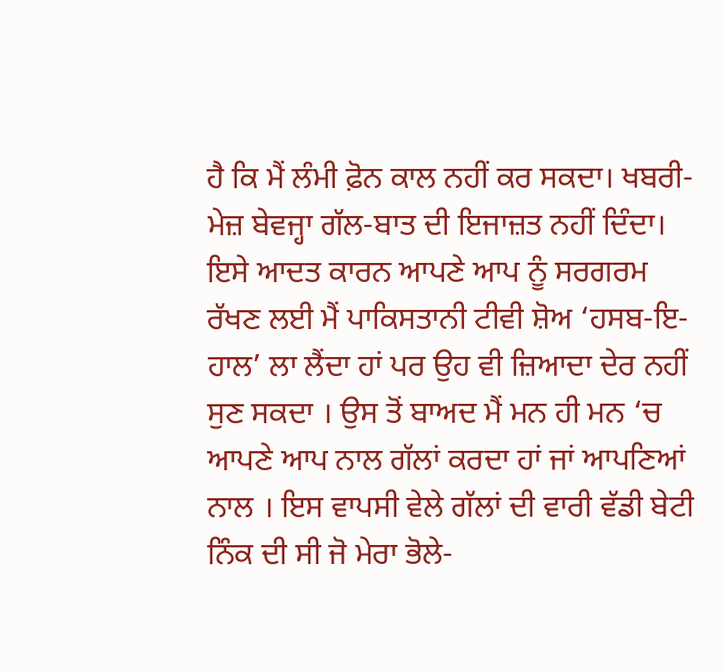ਹੈ ਕਿ ਮੈਂ ਲੰਮੀ ਫ਼ੋਨ ਕਾਲ ਨਹੀਂ ਕਰ ਸਕਦਾ। ਖਬਰੀ-ਮੇਜ਼ ਬੇਵਜ੍ਹਾ ਗੱਲ-ਬਾਤ ਦੀ ਇਜਾਜ਼ਤ ਨਹੀਂ ਦਿੰਦਾ। ਇਸੇ ਆਦਤ ਕਾਰਨ ਆਪਣੇ ਆਪ ਨੂੰ ਸਰਗਰਮ ਰੱਖਣ ਲਈ ਮੈਂ ਪਾਕਿਸਤਾਨੀ ਟੀਵੀ ਸ਼ੋਅ ‘ਹਸਬ-ਇ-ਹਾਲ’ ਲਾ ਲੈਂਦਾ ਹਾਂ ਪਰ ਉਹ ਵੀ ਜ਼ਿਆਦਾ ਦੇਰ ਨਹੀਂ ਸੁਣ ਸਕਦਾ । ਉਸ ਤੋਂ ਬਾਅਦ ਮੈਂ ਮਨ ਹੀ ਮਨ ‘ਚ ਆਪਣੇ ਆਪ ਨਾਲ ਗੱਲਾਂ ਕਰਦਾ ਹਾਂ ਜਾਂ ਆਪਣਿਆਂ ਨਾਲ । ਇਸ ਵਾਪਸੀ ਵੇਲੇ ਗੱਲਾਂ ਦੀ ਵਾਰੀ ਵੱਡੀ ਬੇਟੀ ਨਿੰਕ ਦੀ ਸੀ ਜੋ ਮੇਰਾ ਭੋਲੇ-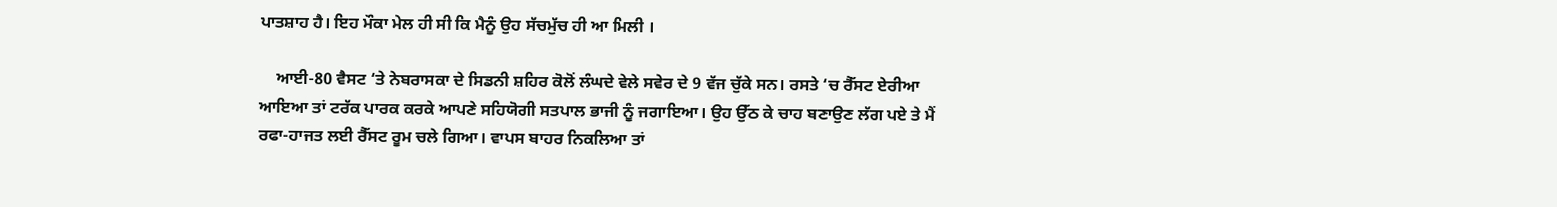ਪਾਤਸ਼ਾਹ ਹੈ। ਇਹ ਮੌਕਾ ਮੇਲ ਹੀ ਸੀ ਕਿ ਮੈਨੂੰ ਉਹ ਸੱਚਮੁੱਚ ਹੀ ਆ ਮਿਲੀ ।

    ਆਈ-80 ਵੈਸਟ ‘ਤੇ ਨੇਬਰਾਸਕਾ ਦੇ ਸਿਡਨੀ ਸ਼ਹਿਰ ਕੋਲੋਂ ਲੰਘਦੇ ਵੇਲੇ ਸਵੇਰ ਦੇ 9 ਵੱਜ ਚੁੱਕੇ ਸਨ। ਰਸਤੇ ‘ਚ ਰੈੱਸਟ ਏਰੀਆ ਆਇਆ ਤਾਂ ਟਰੱਕ ਪਾਰਕ ਕਰਕੇ ਆਪਣੇ ਸਹਿਯੋਗੀ ਸਤਪਾਲ ਭਾਜੀ ਨੂੰ ਜਗਾਇਆ। ਉਹ ਉੱਠ ਕੇ ਚਾਹ ਬਣਾਉਣ ਲੱਗ ਪਏ ਤੇ ਮੈਂ ਰਫਾ-ਹਾਜਤ ਲਈ ਰੈੱਸਟ ਰੂਮ ਚਲੇ ਗਿਆ। ਵਾਪਸ ਬਾਹਰ ਨਿਕਲਿਆ ਤਾਂ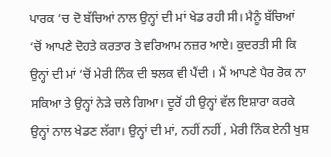ਪਾਰਕ ‘ਚ ਦੋ ਬੱਚਿਆਂ ਨਾਲ ਉਨ੍ਹਾਂ ਦੀ ਮਾਂ ਖੇਡ ਰਹੀ ਸੀ। ਮੈਨੂੰ ਬੱਚਿਆਂ ‘ਚੋਂ ਆਪਣੇ ਦੋਹਤੇ ਕਰਤਾਰ ਤੇ ਵਰਿਆਮ ਨਜ਼ਰ ਆਏ। ਕੁਦਰਤੀ ਸੀ ਕਿ ਉਨ੍ਹਾਂ ਦੀ ਮਾਂ ‘ਚੋਂ ਮੇਰੀ ਨਿੰਕ ਦੀ ਝਲਕ ਵੀ ਪੈਂਦੀ । ਮੈਂ ਆਪਣੇ ਪੈਰ ਰੋਕ ਨਾ ਸਕਿਆ ਤੇ ਉਨ੍ਹਾਂ ਨੇੜੇ ਚਲੇ ਗਿਆ। ਦੂਰੋਂ ਹੀ ਉਨ੍ਹਾਂ ਵੱਲ ਇਸ਼ਾਰਾ ਕਰਕੇ ਉਨ੍ਹਾਂ ਨਾਲ ਖੇਡਣ ਲੱਗਾ। ਉਨ੍ਹਾਂ ਦੀ ਮਾਂ, ਨਹੀਂ ਨਹੀਂ , ਮੇਰੀ ਨਿੰਕ ਏਨੀ ਖੁਸ਼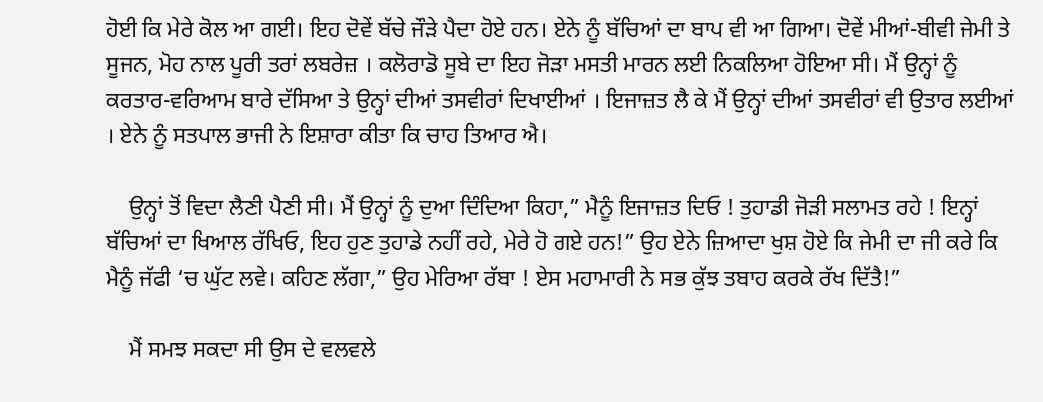ਹੋਈ ਕਿ ਮੇਰੇ ਕੋਲ ਆ ਗਈ। ਇਹ ਦੋਵੇਂ ਬੱਚੇ ਜੌੜੇ ਪੈਦਾ ਹੋਏ ਹਨ। ਏਨੇ ਨੂੰ ਬੱਚਿਆਂ ਦਾ ਬਾਪ ਵੀ ਆ ਗਿਆ। ਦੋਵੇਂ ਮੀਆਂ-ਬੀਵੀ ਜੇਮੀ ਤੇ ਸੂਜਨ, ਮੋਹ ਨਾਲ ਪੂਰੀ ਤਰਾਂ ਲਬਰੇਜ਼ । ਕਲੋਰਾਡੋ ਸੂਬੇ ਦਾ ਇਹ ਜੋੜਾ ਮਸਤੀ ਮਾਰਨ ਲਈ ਨਿਕਲਿਆ ਹੋਇਆ ਸੀ। ਮੈਂ ਉਨ੍ਹਾਂ ਨੂੰ ਕਰਤਾਰ-ਵਰਿਆਮ ਬਾਰੇ ਦੱਸਿਆ ਤੇ ਉਨ੍ਹਾਂ ਦੀਆਂ ਤਸਵੀਰਾਂ ਦਿਖਾਈਆਂ । ਇਜਾਜ਼ਤ ਲੈ ਕੇ ਮੈਂ ਉਨ੍ਹਾਂ ਦੀਆਂ ਤਸਵੀਰਾਂ ਵੀ ਉਤਾਰ ਲਈਆਂ । ਏਨੇ ਨੂੰ ਸਤਪਾਲ ਭਾਜੀ ਨੇ ਇਸ਼ਾਰਾ ਕੀਤਾ ਕਿ ਚਾਹ ਤਿਆਰ ਐ।

    ਉਨ੍ਹਾਂ ਤੋਂ ਵਿਦਾ ਲੈਣੀ ਪੈਣੀ ਸੀ। ਮੈਂ ਉਨ੍ਹਾਂ ਨੂੰ ਦੁਆ ਦਿੰਦਿਆ ਕਿਹਾ,” ਮੈਨੂੰ ਇਜਾਜ਼ਤ ਦਿਓ ! ਤੁਹਾਡੀ ਜੋੜੀ ਸਲਾਮਤ ਰਹੇ ! ਇਨ੍ਹਾਂ ਬੱਚਿਆਂ ਦਾ ਖਿਆਲ ਰੱਖਿਓ, ਇਹ ਹੁਣ ਤੁਹਾਡੇ ਨਹੀਂ ਰਹੇ, ਮੇਰੇ ਹੋ ਗਏ ਹਨ!” ਉਹ ਏਨੇ ਜ਼ਿਆਦਾ ਖੁਸ਼ ਹੋਏ ਕਿ ਜੇਮੀ ਦਾ ਜੀ ਕਰੇ ਕਿ ਮੈਨੂੰ ਜੱਫੀ ‘ਚ ਘੁੱਟ ਲਵੇ। ਕਹਿਣ ਲੱਗਾ,” ਉਹ ਮੇਰਿਆ ਰੱਬਾ ! ਏਸ ਮਹਾਮਾਰੀ ਨੇ ਸਭ ਕੁੱਝ ਤਬਾਹ ਕਰਕੇ ਰੱਖ ਦਿੱਤੈ!”

    ਮੈਂ ਸਮਝ ਸਕਦਾ ਸੀ ਉਸ ਦੇ ਵਲਵਲੇ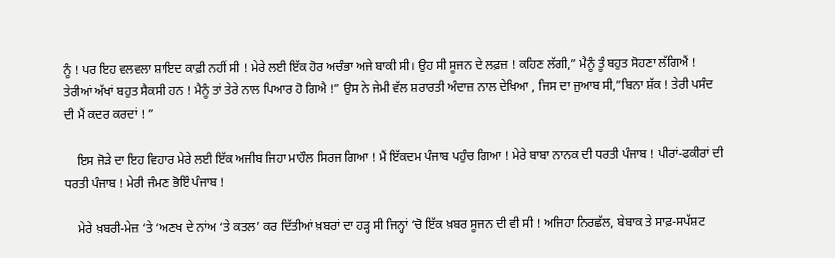ਨੂੰ ! ਪਰ ਇਹ ਵਲਵਲਾ ਸ਼ਾਇਦ ਕਾਫ਼ੀ ਨਹੀਂ ਸੀ ! ਮੇਰੇ ਲਈ ਇੱਕ ਹੋਰ ਅਚੰਭਾ ਅਜੇ ਬਾਕੀ ਸੀ। ਉਹ ਸੀ ਸੂਜਨ ਦੇ ਲਫ਼ਜ਼ ! ਕਹਿਣ ਲੱਗੀ,” ਮੈਨੂੰ ਤੂੰ ਬਹੁਤ ਸੋਹਣਾ ਲੱਗਿਐਂ ! ਤੇਰੀਆਂ ਅੱਖਾਂ ਬਹੁਤ ਸੈਕਸੀ ਹਨ ! ਮੈਨੂੰ ਤਾਂ ਤੇਰੇ ਨਾਲ ਪਿਆਰ ਹੋ ਗਿਐ !” ਉਸ ਨੇ ਜੇਮੀ ਵੱਲ ਸ਼ਰਾਰਤੀ ਅੰਦਾਜ਼ ਨਾਲ ਦੇਖਿਆ , ਜਿਸ ਦਾ ਜੁਆਬ ਸੀ,”ਬਿਨਾ ਸ਼ੱਕ ! ਤੇਰੀ ਪਸੰਦ ਦੀ ਮੈਂ ਕਦਰ ਕਰਦਾਂ ! ”

    ਇਸ ਜੋੜੇ ਦਾ ਇਹ ਵਿਹਾਰ ਮੇਰੇ ਲਈ ਇੱਕ ਅਜੀਬ ਜਿਹਾ ਮਾਹੌਲ ਸਿਰਜ ਗਿਆ ! ਮੈਂ ਇੱਕਦਮ ਪੰਜਾਬ ਪਹੁੰਚ ਗਿਆ ! ਮੇਰੇ ਬਾਬਾ ਨਾਨਕ ਦੀ ਧਰਤੀ ਪੰਜਾਬ ! ਪੀਰਾਂ-ਫਕੀਰਾਂ ਦੀ ਧਰਤੀ ਪੰਜਾਬ ! ਮੇਰੀ ਜੰਮਣ ਭੋਇੰ ਪੰਜਾਬ !

    ਮੇਰੇ ਖ਼ਬਰੀ-ਮੇਜ਼ ‘ਤੇ ‘ਅਣਖ ਦੇ ਨਾਂਅ ‘ਤੇ ਕਤਲ’ ਕਰ ਦਿੱਤੀਆਂ ਖ਼ਬਰਾਂ ਦਾ ਹੜ੍ਹ ਸੀ ਜਿਨ੍ਹਾਂ ‘ਚੋ ਇੱਕ ਖ਼ਬਰ ਸੂਜਨ ਦੀ ਵੀ ਸੀ ! ਅਜਿਹਾ ਨਿਰਛੱਲ, ਬੇਬਾਕ ਤੇ ਸਾਫ਼-ਸਪੱਸ਼ਟ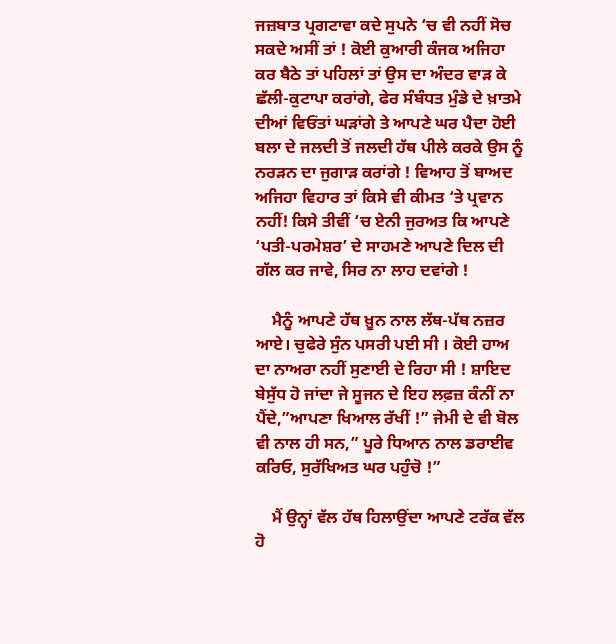ਜਜ਼ਬਾਤ ਪ੍ਰਗਟਾਵਾ ਕਦੇ ਸੁਪਨੇ ‘ਚ ਵੀ ਨਹੀਂ ਸੋਚ ਸਕਦੇ ਅਸੀਂ ਤਾਂ ! ਕੋਈ ਕੁਆਰੀ ਕੰਜਕ ਅਜਿਹਾ ਕਰ ਬੈਠੇ ਤਾਂ ਪਹਿਲਾਂ ਤਾਂ ਉਸ ਦਾ ਅੰਦਰ ਵਾੜ ਕੇ ਛੱਲੀ-ਕੁਟਾਪਾ ਕਰਾਂਗੇ, ਫੇਰ ਸੰਬੰਧਤ ਮੁੰਡੇ ਦੇ ਖ਼ਾਤਮੇ ਦੀਆਂ ਵਿਓਂਤਾਂ ਘੜਾਂਗੇ ਤੇ ਆਪਣੇ ਘਰ ਪੈਦਾ ਹੋਈ ਬਲਾ ਦੇ ਜਲਦੀ ਤੋਂ ਜਲਦੀ ਹੱਥ ਪੀਲੇ ਕਰਕੇ ਉਸ ਨੂੰ ਨਰੜਨ ਦਾ ਜੁਗਾੜ ਕਰਾਂਗੇ ! ਵਿਆਹ ਤੋਂ ਬਾਅਦ ਅਜਿਹਾ ਵਿਹਾਰ ਤਾਂ ਕਿਸੇ ਵੀ ਕੀਮਤ ‘ਤੇ ਪ੍ਰਵਾਨ ਨਹੀਂ! ਕਿਸੇ ਤੀਵੀਂ ‘ਚ ਏਨੀ ਜੁਰਅਤ ਕਿ ਆਪਣੇ ‘ਪਤੀ-ਪਰਮੇਸ਼ਰ’ ਦੇ ਸਾਹਮਣੇ ਆਪਣੇ ਦਿਲ ਦੀ ਗੱਲ ਕਰ ਜਾਵੇ, ਸਿਰ ਨਾ ਲਾਹ ਦਵਾਂਗੇ !

    ਮੈਨੂੰ ਆਪਣੇ ਹੱਥ ਖ਼ੂਨ ਨਾਲ ਲੱਥ-ਪੱਥ ਨਜ਼ਰ ਆਏ। ਚੁਫੇਰੇ ਸੁੰਨ ਪਸਰੀ ਪਈ ਸੀ । ਕੋਈ ਹਾਅ ਦਾ ਨਾਅਰਾ ਨਹੀਂ ਸੁਣਾਈ ਦੇ ਰਿਹਾ ਸੀ ! ਸ਼ਾਇਦ ਬੇਸੁੱਧ ਹੋ ਜਾਂਦਾ ਜੇ ਸੂਜਨ ਦੇ ਇਹ ਲਫ਼ਜ਼ ਕੰਨੀਂ ਨਾ ਪੈਂਦੇ,”ਆਪਣਾ ਖਿਆਲ ਰੱਖੀਂ !” ਜੇਮੀ ਦੇ ਵੀ ਬੋਲ ਵੀ ਨਾਲ ਹੀ ਸਨ,” ਪੂਰੇ ਧਿਆਨ ਨਾਲ ਡਰਾਈਵ ਕਰਿਓ, ਸੁਰੱਖਿਅਤ ਘਰ ਪਹੁੰਚੋ !”

    ਮੈਂ ਉਨ੍ਹਾਂ ਵੱਲ ਹੱਥ ਹਿਲਾਉਂਦਾ ਆਪਣੇ ਟਰੱਕ ਵੱਲ ਹੋ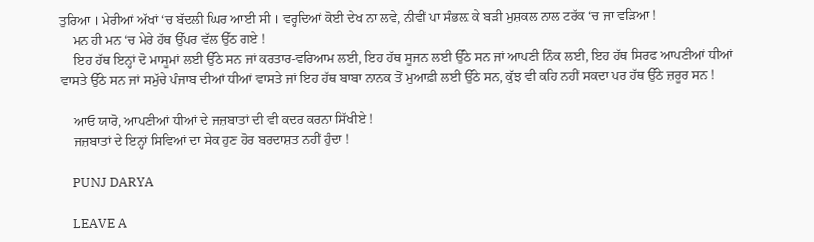ਤੁਰਿਆ । ਮੇਰੀਆਂ ਅੱਖਾਂ ‘ਚ ਬੱਦਲੀ ਘਿਰ ਆਈ ਸੀ । ਵਰ੍ਹਦਿਆਂ ਕੋਈ ਦੇਖ ਨਾ ਲਵੇ, ਨੀਵੀਂ ਪਾ ਸੰਭਲ਼ ਕੇ ਬੜੀ ਮੁਸ਼ਕਲ ਨਾਲ ਟਰੱਕ ‘ਚ ਜਾ ਵੜਿਆ !
    ਮਨ ਹੀ ਮਨ ‘ਚ ਮੇਰੇ ਹੱਥ ਉੱਪਰ ਵੱਲ ਉੱਠ ਗਏ !
    ਇਹ ਹੱਥ ਇਨ੍ਹਾਂ ਦੋ ਮਾਸੂਮਾਂ ਲਈ ਉੱਠੇ ਸਨ ਜਾਂ ਕਰਤਾਰ-ਵਰਿਆਮ ਲਈ, ਇਹ ਹੱਥ ਸੂਜਨ ਲਈ ਉੱਠੇ ਸਨ ਜਾਂ ਆਪਣੀ ਨਿੰਕ ਲਈ, ਇਹ ਹੱਥ ਸਿਰਫ ਆਪਣੀਆਂ ਧੀਆਂ ਵਾਸਤੇ ਉੱਠੇ ਸਨ ਜਾਂ ਸਮੁੱਚੇ ਪੰਜਾਬ ਦੀਆਂ ਧੀਆਂ ਵਾਸਤੇ ਜਾਂ ਇਹ ਹੱਥ ਬਾਬਾ ਨਾਨਕ ਤੋਂ ਮੁਆਫ਼ੀ ਲਈ ਉੱਠੇ ਸਨ, ਕੁੱਝ ਵੀ ਕਹਿ ਨਹੀਂ ਸਕਦਾ ਪਰ ਹੱਥ ਉੱਠੇ ਜ਼ਰੂਰ ਸਨ !

    ਆਓ ਯਾਰੋ, ਆਪਣੀਆਂ ਧੀਆਂ ਦੇ ਜਜ਼ਬਾਤਾਂ ਦੀ ਵੀ ਕਦਰ ਕਰਨਾ ਸਿੱਖੀਏ !
    ਜਜ਼ਬਾਤਾਂ ਦੇ ਇਨ੍ਹਾਂ ਸਿਵਿਆਂ ਦਾ ਸੇਕ ਹੁਣ ਹੋਰ ਬਰਦਾਸ਼ਤ ਨਹੀਂ ਹੁੰਦਾ !

    PUNJ DARYA

    LEAVE A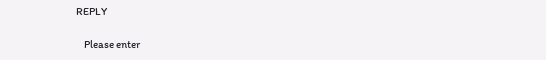REPLY

    Please enter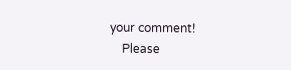your comment!
    Please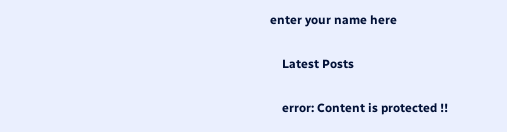enter your name here

    Latest Posts

    error: Content is protected !!